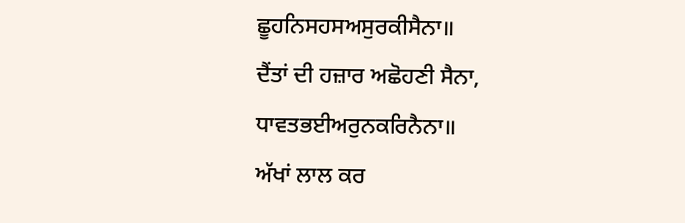ਛੂਹਨਿਸਹਸਅਸੁਰਕੀਸੈਨਾ॥
ਦੈਂਤਾਂ ਦੀ ਹਜ਼ਾਰ ਅਛੋਹਣੀ ਸੈਨਾ,
ਧਾਵਤਭਈਅਰੁਨਕਰਿਨੈਨਾ॥
ਅੱਖਾਂ ਲਾਲ ਕਰ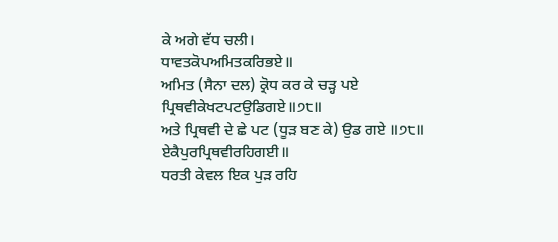ਕੇ ਅਗੇ ਵੱਧ ਚਲੀ।
ਧਾਵਤਕੋਪਅਮਿਤਕਰਿਭਏ॥
ਅਮਿਤ (ਸੈਨਾ ਦਲ) ਕ੍ਰੋਧ ਕਰ ਕੇ ਚੜ੍ਹ ਪਏ
ਪ੍ਰਿਥਵੀਕੇਖਟਪਟਉਡਿਗਏ॥੭੮॥
ਅਤੇ ਪ੍ਰਿਥਵੀ ਦੇ ਛੇ ਪਟ (ਧੂੜ ਬਣ ਕੇ) ਉਡ ਗਏ ॥੭੮॥
ਏਕੈਪੁਰਪ੍ਰਿਥਵੀਰਹਿਗਈ॥
ਧਰਤੀ ਕੇਵਲ ਇਕ ਪੁੜ ਰਹਿ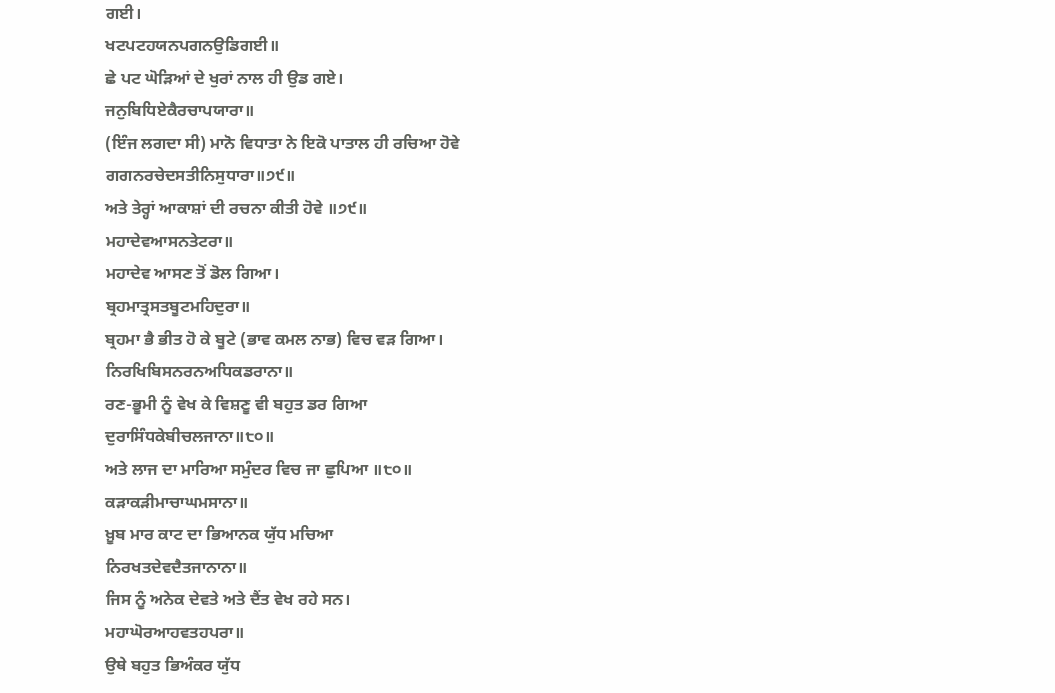ਗਈ।
ਖਟਪਟਹਯਨਪਗਨਉਡਿਗਈ॥
ਛੇ ਪਟ ਘੋੜਿਆਂ ਦੇ ਖੁਰਾਂ ਨਾਲ ਹੀ ਉਡ ਗਏ।
ਜਨੁਬਿਧਿਏਕੈਰਚਾਪਯਾਰਾ॥
(ਇੰਜ ਲਗਦਾ ਸੀ) ਮਾਨੋ ਵਿਧਾਤਾ ਨੇ ਇਕੋ ਪਾਤਾਲ ਹੀ ਰਚਿਆ ਹੋਵੇ
ਗਗਨਰਚੇਦਸਤੀਨਿਸੁਧਾਰਾ॥੭੯॥
ਅਤੇ ਤੇਰ੍ਹਾਂ ਆਕਾਸ਼ਾਂ ਦੀ ਰਚਨਾ ਕੀਤੀ ਹੋਵੇ ॥੭੯॥
ਮਹਾਦੇਵਆਸਨਤੇਟਰਾ॥
ਮਹਾਦੇਵ ਆਸਣ ਤੋਂ ਡੋਲ ਗਿਆ।
ਬ੍ਰਹਮਾਤ੍ਰਸਤਬੂਟਮਹਿਦੁਰਾ॥
ਬ੍ਰਹਮਾ ਭੈ ਭੀਤ ਹੋ ਕੇ ਬੂਟੇ (ਭਾਵ ਕਮਲ ਨਾਭ) ਵਿਚ ਵੜ ਗਿਆ।
ਨਿਰਖਿਬਿਸਨਰਨਅਧਿਕਡਰਾਨਾ॥
ਰਣ-ਭੂਮੀ ਨੂੰ ਵੇਖ ਕੇ ਵਿਸ਼ਣੂ ਵੀ ਬਹੁਤ ਡਰ ਗਿਆ
ਦੁਰਾਸਿੰਧਕੇਬੀਚਲਜਾਨਾ॥੮੦॥
ਅਤੇ ਲਾਜ ਦਾ ਮਾਰਿਆ ਸਮੁੰਦਰ ਵਿਚ ਜਾ ਛੁਪਿਆ ॥੮੦॥
ਕੜਾਕੜੀਮਾਚਾਘਮਸਾਨਾ॥
ਖ਼ੂਬ ਮਾਰ ਕਾਟ ਦਾ ਭਿਆਨਕ ਯੁੱਧ ਮਚਿਆ
ਨਿਰਖਤਦੇਵਦੈਤਜਾਨਾਨਾ॥
ਜਿਸ ਨੂੰ ਅਨੇਕ ਦੇਵਤੇ ਅਤੇ ਦੈਂਤ ਵੇਖ ਰਹੇ ਸਨ।
ਮਹਾਘੋਰਆਹਵਤਹਪਰਾ॥
ਉਥੇ ਬਹੁਤ ਭਿਅੰਕਰ ਯੁੱਧ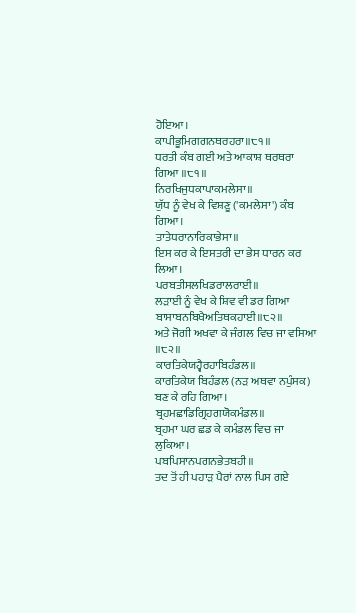ਹੋਇਆ।
ਕਾਪੀਭੂਮਿਗਗਨਥਰਹਰਾ॥੮੧॥
ਧਰਤੀ ਕੰਬ ਗਈ ਅਤੇ ਆਕਾਸ਼ ਥਰਥਰਾ ਗਿਆ ॥੮੧॥
ਨਿਰਖਿਜੁਧਕਾਪਾਕਮਲੇਸਾ॥
ਯੁੱਧ ਨੂੰ ਵੇਖ ਕੇ ਵਿਸ਼ਣੂ ('ਕਮਲੇਸਾ') ਕੰਬ ਗਿਆ।
ਤਾਤੇਧਰਾਨਾਰਿਕਾਭੇਸਾ॥
ਇਸ ਕਰ ਕੇ ਇਸਤਰੀ ਦਾ ਭੇਸ ਧਾਰਨ ਕਰ ਲਿਆ।
ਪਰਬਤੀਸਲਖਿਡਰਾਲਰਾਈ॥
ਲੜਾਈ ਨੂੰ ਵੇਖ ਕੇ ਸ਼ਿਵ ਵੀ ਡਰ ਗਿਆ
ਬਾਸਾਬਨਬਿਖੈਅਤਿਥਕਹਾਈ॥੮੨॥
ਅਤੇ ਜੋਗੀ ਅਖਵਾ ਕੇ ਜੰਗਲ ਵਿਚ ਜਾ ਵਸਿਆ ॥੮੨॥
ਕਾਰਤਿਕੇਯਹ੍ਵੈਰਹਾਬਿਹੰਡਲ॥
ਕਾਰਤਿਕੇਯ ਬਿਹੰਡਲ (ਨੜ ਅਥਵਾ ਨਪੁੰਸਕ) ਬਣ ਕੇ ਰਹਿ ਗਿਆ।
ਬ੍ਰਹਮਛਾਡਿਗ੍ਰਿਹਗਯੋਕਮੰਡਲ॥
ਬ੍ਰਹਮਾ ਘਰ ਛਡ ਕੇ ਕਮੰਡਲ ਵਿਚ ਜਾ ਲੁਕਿਆ।
ਪਬਪਿਸਾਨਪਗਨਭੇਤਬਹੀ॥
ਤਦ ਤੋਂ ਹੀ ਪਹਾੜ ਪੈਰਾਂ ਨਾਲ ਪਿਸ ਗਏ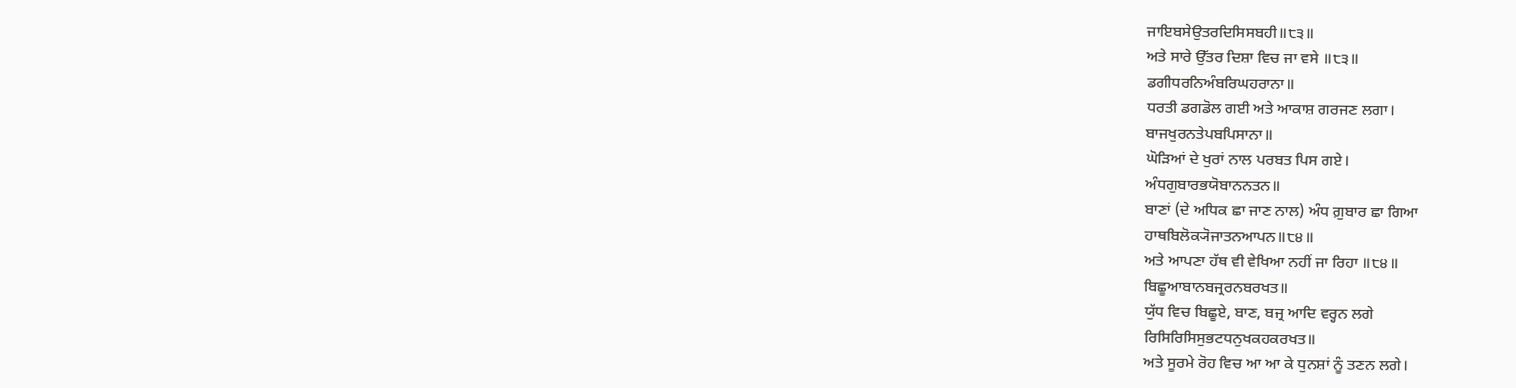ਜਾਇਬਸੇਉਤਰਦਿਸਿਸਬਹੀ॥੮੩॥
ਅਤੇ ਸਾਰੇ ਉੱਤਰ ਦਿਸ਼ਾ ਵਿਚ ਜਾ ਵਸੇ ॥੮੩॥
ਡਗੀਧਰਨਿਅੰਬਰਿਘਹਰਾਨਾ॥
ਧਰਤੀ ਡਗਡੋਲ ਗਈ ਅਤੇ ਆਕਾਸ਼ ਗਰਜਣ ਲਗਾ।
ਬਾਜਖੁਰਨਤੇਪਬਪਿਸਾਨਾ॥
ਘੋੜਿਆਂ ਦੇ ਖੁਰਾਂ ਨਾਲ ਪਰਬਤ ਪਿਸ ਗਏ।
ਅੰਧਗੁਬਾਰਭਯੋਬਾਨਨਤਨ॥
ਬਾਣਾਂ (ਦੇ ਅਧਿਕ ਛਾ ਜਾਣ ਨਾਲ) ਅੰਧ ਗ਼ੁਬਾਰ ਛਾ ਗਿਆ
ਹਾਥਬਿਲੋਕ੍ਯੋਜਾਤਨਆਪਨ॥੮੪॥
ਅਤੇ ਆਪਣਾ ਹੱਥ ਵੀ ਵੇਖਿਆ ਨਹੀਂ ਜਾ ਰਿਹਾ ॥੮੪॥
ਬਿਛੂਆਬਾਨਬਜ੍ਰਰਨਬਰਖਤ॥
ਯੁੱਧ ਵਿਚ ਬਿਛੂਏ, ਬਾਣ, ਬਜ੍ਰ ਆਦਿ ਵਰ੍ਹਨ ਲਗੇ
ਰਿਸਿਰਿਸਿਸੁਭਟਧਨੁਖਕਹਕਰਖਤ॥
ਅਤੇ ਸੂਰਮੇ ਰੋਹ ਵਿਚ ਆ ਆ ਕੇ ਧੁਨਸ਼ਾਂ ਨੂੰ ਤਣਨ ਲਗੇ।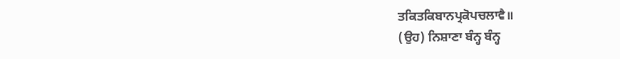ਤਕਿਤਕਿਬਾਨਪ੍ਰਕੋਪਚਲਾਵੈ॥
(ਉਹ) ਨਿਸ਼ਾਣਾ ਬੰਨ੍ਹ ਬੰਨ੍ਹ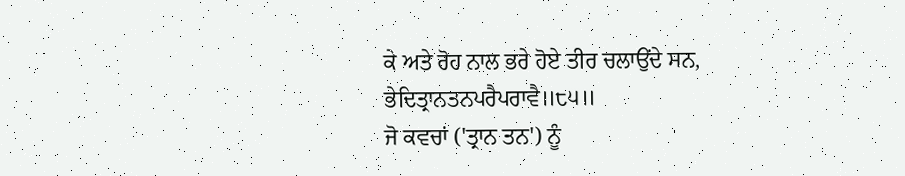ਕੇ ਅਤੇ ਰੋਹ ਨਾਲ ਭਰੇ ਹੋਏ ਤੀਰ ਚਲਾਉਂਦੇ ਸਨ,
ਭੇਦਿਤ੍ਰਾਨਤਨਪਰੈਪਰਾਵੈ॥੮੫॥
ਜੋ ਕਵਚਾਂ ('ਤ੍ਰਾਨ ਤਨ') ਨੂੰ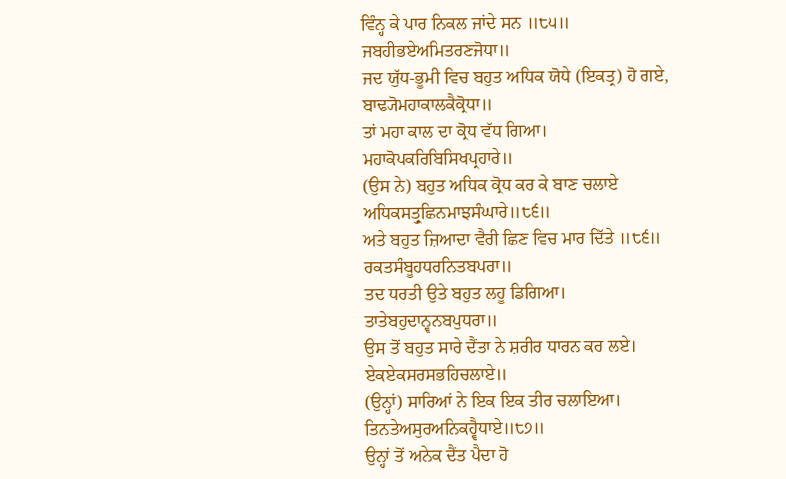ਵਿੰਨ੍ਹ ਕੇ ਪਾਰ ਨਿਕਲ ਜਾਂਦੇ ਸਨ ॥੮੫॥
ਜਬਹੀਭਏਅਮਿਤਰਣਜੋਧਾ॥
ਜਦ ਯੁੱਧ-ਭੂਮੀ ਵਿਚ ਬਹੁਤ ਅਧਿਕ ਯੋਧੇ (ਇਕਤ੍ਰ) ਹੋ ਗਏ,
ਬਾਢ੍ਯੋਮਹਾਕਾਲਕੈਕ੍ਰੋਧਾ॥
ਤਾਂ ਮਹਾ ਕਾਲ ਦਾ ਕ੍ਰੋਧ ਵੱਧ ਗਿਆ।
ਮਹਾਕੋਪਕਰਿਬਿਸਿਖਪ੍ਰਹਾਰੇ॥
(ਉਸ ਨੇ) ਬਹੁਤ ਅਧਿਕ ਕ੍ਰੋਧ ਕਰ ਕੇ ਬਾਣ ਚਲਾਏ
ਅਧਿਕਸਤ੍ਰੁਛਿਨਮਾਝਸੰਘਾਰੇ॥੮੬॥
ਅਤੇ ਬਹੁਤ ਜ਼ਿਆਦਾ ਵੈਰੀ ਛਿਣ ਵਿਚ ਮਾਰ ਦਿੱਤੇ ॥੮੬॥
ਰਕਤਸੰਬੂਹਧਰਨਿਤਬਪਰਾ॥
ਤਦ ਧਰਤੀ ਉਤੇ ਬਹੁਤ ਲਹੂ ਡਿਗਿਆ।
ਤਾਤੇਬਹੁਦਾਨ੍ਵਨਬਪੁਧਰਾ॥
ਉਸ ਤੋਂ ਬਹੁਤ ਸਾਰੇ ਦੈਂਤਾ ਨੇ ਸ਼ਰੀਰ ਧਾਰਨ ਕਰ ਲਏ।
ਏਕਏਕਸਰਸਭਹਿਚਲਾਏ॥
(ਉਨ੍ਹਾਂ) ਸਾਰਿਆਂ ਨੇ ਇਕ ਇਕ ਤੀਰ ਚਲਾਇਆ।
ਤਿਨਤੇਅਸੁਰਅਨਿਕਹ੍ਵੈਧਾਏ॥੮੭॥
ਉਨ੍ਹਾਂ ਤੋਂ ਅਨੇਕ ਦੈਂਤ ਪੈਦਾ ਹੋ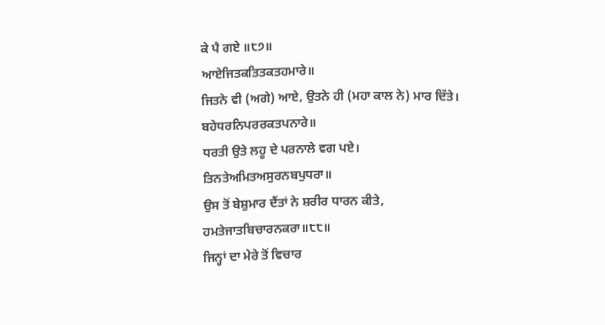ਕੇ ਪੈ ਗਏ ॥੮੭॥
ਆਏਜਿਤਕਤਿਤਕਤਹਮਾਰੇ॥
ਜਿਤਨੇ ਵੀ (ਅਗੇ) ਆਏ, ਉਤਨੇ ਹੀ (ਮਹਾ ਕਾਲ ਨੇ) ਮਾਰ ਦਿੱਤੇ।
ਬਹੇਧਰਨਿਪਰਰਕਤਪਨਾਰੇ॥
ਧਰਤੀ ਉਤੇ ਲਹੂ ਦੇ ਪਰਨਾਲੇ ਵਗ ਪਏ।
ਤਿਨਤੇਅਮਿਤਅਸੁਰਨਬਪੁਧਰਾ॥
ਉਸ ਤੋਂ ਬੇਸ਼ੁਮਾਰ ਦੈਂਤਾਂ ਨੇ ਸ਼ਰੀਰ ਧਾਰਨ ਕੀਤੇ,
ਹਮਤੇਜਾਤਬਿਚਾਰਨਕਰਾ॥੮੮॥
ਜਿਨ੍ਹਾਂ ਦਾ ਮੇਰੇ ਤੋਂ ਵਿਚਾਰ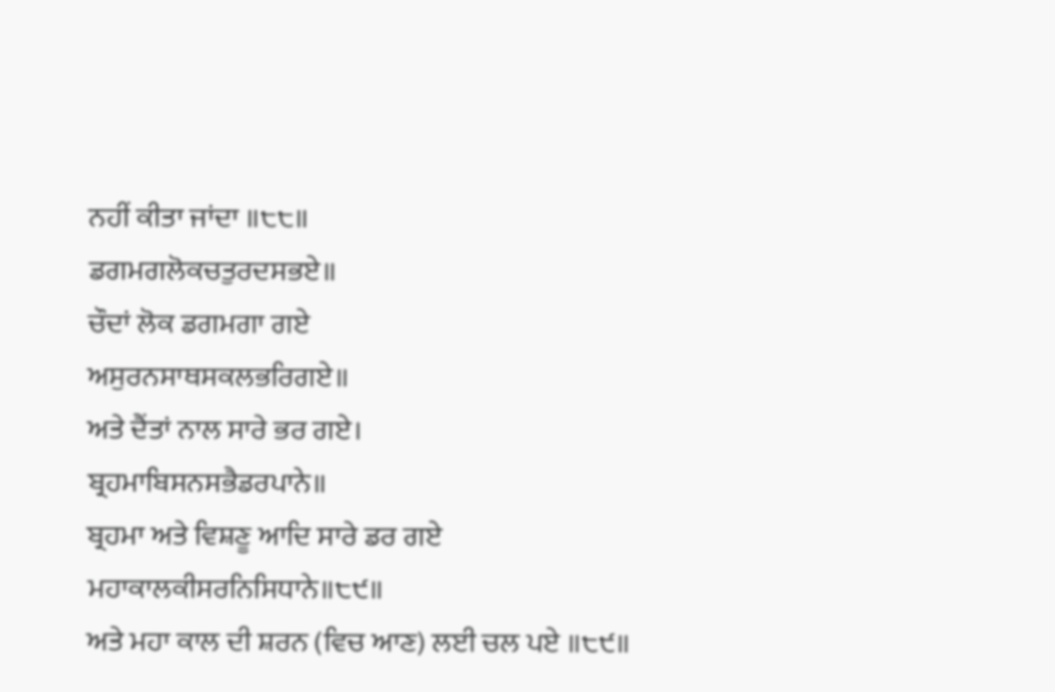ਨਹੀਂ ਕੀਤਾ ਜਾਂਦਾ ॥੮੮॥
ਡਗਮਗਲੋਕਚਤੁਰਦਸਭਏ॥
ਚੌਦਾਂ ਲੋਕ ਡਗਮਗਾ ਗਏ
ਅਸੁਰਨਸਾਥਸਕਲਭਰਿਗਏ॥
ਅਤੇ ਦੈਂਤਾਂ ਨਾਲ ਸਾਰੇ ਭਰ ਗਏ।
ਬ੍ਰਹਮਾਬਿਸਨਸਭੈਡਰਪਾਨੇ॥
ਬ੍ਰਹਮਾ ਅਤੇ ਵਿਸ਼ਣੂ ਆਦਿ ਸਾਰੇ ਡਰ ਗਏ
ਮਹਾਕਾਲਕੀਸਰਨਿਸਿਧਾਨੇ॥੮੯॥
ਅਤੇ ਮਹਾ ਕਾਲ ਦੀ ਸ਼ਰਨ (ਵਿਚ ਆਣ) ਲਈ ਚਲ ਪਏ ॥੮੯॥